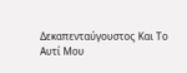Δεκαπενταύγουστος Και Το Αυτί Μου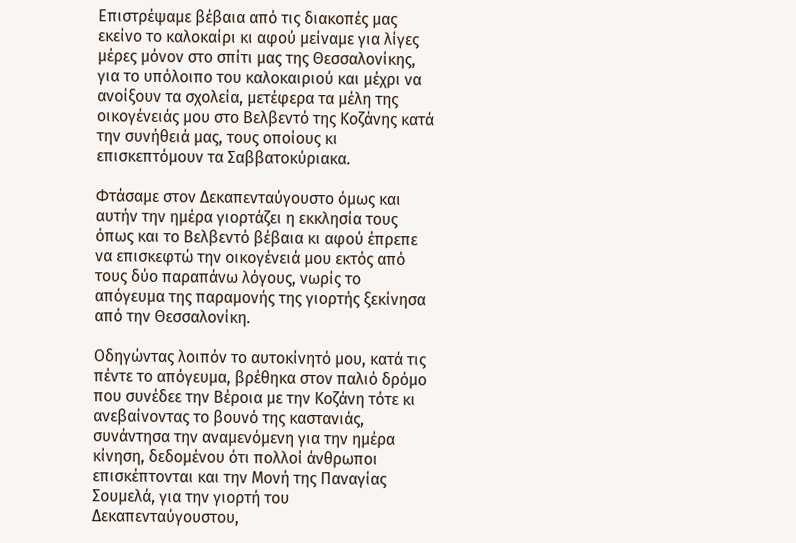Επιστρέψαμε βέβαια από τις διακοπές μας εκείνο το καλοκαίρι κι αφού μείναμε για λίγες μέρες μόνον στο σπίτι μας της Θεσσαλονίκης, για το υπόλοιπο του καλοκαιριού και μέχρι να ανοίξουν τα σχολεία, μετέφερα τα μέλη της οικογένειάς μου στο Βελβεντό της Κοζάνης κατά την συνήθειά μας, τους οποίους κι επισκεπτόμουν τα Σαββατοκύριακα.

Φτάσαμε στον Δεκαπενταύγουστο όμως και αυτήν την ημέρα γιορτάζει η εκκλησία τους όπως και το Βελβεντό βέβαια κι αφού έπρεπε να επισκεφτώ την οικογένειά μου εκτός από τους δύο παραπάνω λόγους, νωρίς το απόγευμα της παραμονής της γιορτής ξεκίνησα από την Θεσσαλονίκη.

Οδηγώντας λοιπόν το αυτοκίνητό μου, κατά τις πέντε το απόγευμα, βρέθηκα στον παλιό δρόμο που συνέδεε την Βέροια με την Κοζάνη τότε κι ανεβαίνοντας το βουνό της καστανιάς, συνάντησα την αναμενόμενη για την ημέρα κίνηση, δεδομένου ότι πολλοί άνθρωποι επισκέπτονται και την Μονή της Παναγίας Σουμελά, για την γιορτή του Δεκαπενταύγουστου,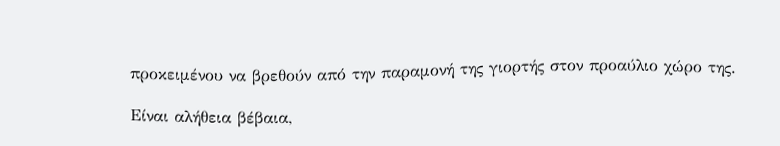προκειμένου να βρεθούν από την παραμονή της γιορτής στον προαύλιο χώρο της.

Είναι αλήθεια βέβαια,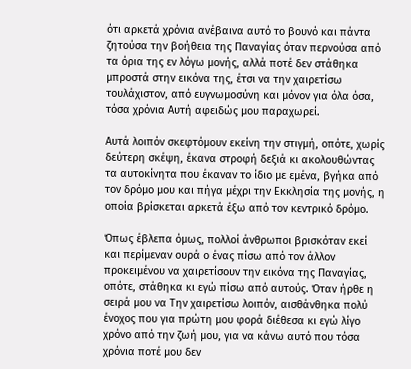ότι αρκετά χρόνια ανέβαινα αυτό το βουνό και πάντα ζητούσα την βοήθεια της Παναγίας όταν περνούσα από τα όρια της εν λόγω μονής, αλλά ποτέ δεν στάθηκα μπροστά στην εικόνα της, έτσι να την χαιρετίσω τουλάχιστον, από ευγνωμοσύνη και μόνον για όλα όσα, τόσα χρόνια Αυτή αφειδώς μου παραχωρεί.

Αυτά λοιπόν σκεφτόμουν εκείνη την στιγμή, οπότε, χωρίς δεύτερη σκέψη, έκανα στροφή δεξιά κι ακολουθώντας τα αυτοκίνητα που έκαναν το ίδιο με εμένα, βγήκα από τον δρόμο μου και πήγα μέχρι την Εκκλησία της μονής, η οποία βρίσκεται αρκετά έξω από τον κεντρικό δρόμο.

Όπως έβλεπα όμως, πολλοί άνθρωποι βρισκόταν εκεί και περίμεναν ουρά ο ένας πίσω από τον άλλον προκειμένου να χαιρετίσουν την εικόνα της Παναγίας, οπότε, στάθηκα κι εγώ πίσω από αυτούς. Όταν ήρθε η σειρά μου να Την χαιρετίσω λοιπόν, αισθάνθηκα πολύ ένοχος που για πρώτη μου φορά διέθεσα κι εγώ λίγο χρόνο από την ζωή μου, για να κάνω αυτό που τόσα χρόνια ποτέ μου δεν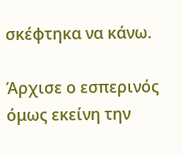σκέφτηκα να κάνω.

Άρχισε ο εσπερινός όμως εκείνη την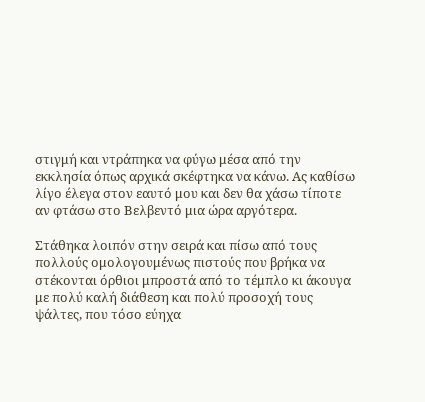στιγμή και ντράπηκα να φύγω μέσα από την εκκλησία όπως αρχικά σκέφτηκα να κάνω. Ας καθίσω λίγο έλεγα στον εαυτό μου και δεν θα χάσω τίποτε αν φτάσω στο Βελβεντό μια ώρα αργότερα.

Στάθηκα λοιπόν στην σειρά και πίσω από τους πολλούς ομολογουμένως πιστούς που βρήκα να στέκονται όρθιοι μπροστά από το τέμπλο κι άκουγα με πολύ καλή διάθεση και πολύ προσοχή τους ψάλτες, που τόσο εύηχα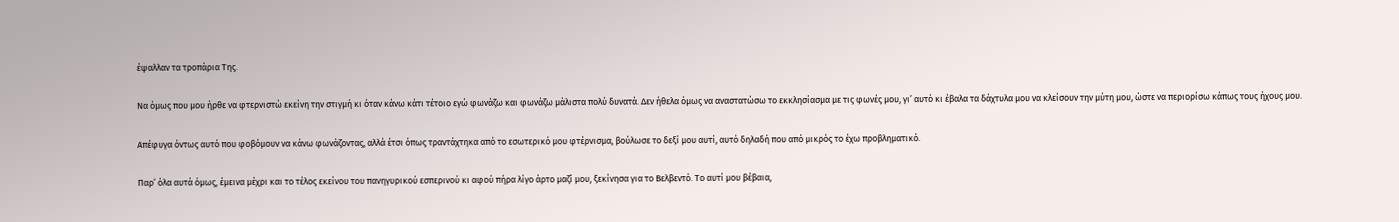έψαλλαν τα τροπάρια Της.

Να όμως που μου ήρθε να φτερνιστώ εκείνη την στιγμή κι όταν κάνω κάτι τέτοιο εγώ φωνάζω και φωνάζω μάλιστα πολύ δυνατά. Δεν ήθελα όμως να αναστατώσω το εκκλησίασμα με τις φωνές μου, γι’ αυτό κι έβαλα τα δάχτυλα μου να κλείσουν την μύτη μου, ώστε να περιορίσω κάπως τους ήχους μου.

Απέφυγα όντως αυτό που φοβόμουν να κάνω φωνάζοντας, αλλά έτσι όπως τραντάχτηκα από το εσωτερικό μου φτέρνισμα, βούλωσε το δεξί μου αυτί, αυτό δηλαδή που από μικρός το έχω προβληματικό.

Παρ’ όλα αυτά όμως, έμεινα μέχρι και το τέλος εκείνου του πανηγυρικού εσπερινού κι αφού πήρα λίγο άρτο μαζί μου, ξεκίνησα για το Βελβεντό. Το αυτί μου βέβαια,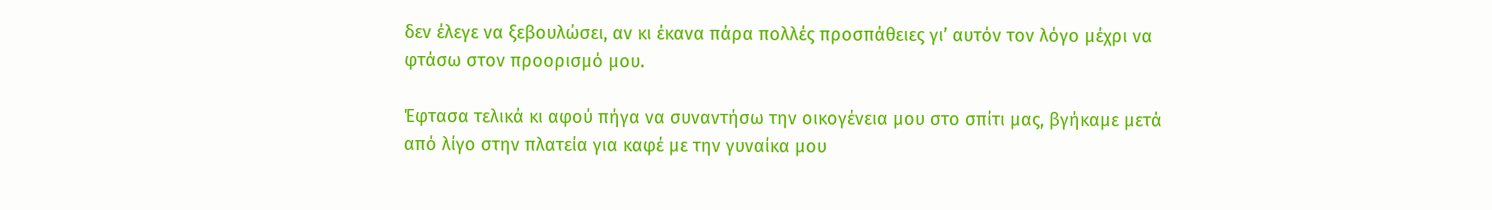δεν έλεγε να ξεβουλώσει, αν κι έκανα πάρα πολλές προσπάθειες γι’ αυτόν τον λόγο μέχρι να φτάσω στον προορισμό μου.

Έφτασα τελικά κι αφού πήγα να συναντήσω την οικογένεια μου στο σπίτι μας, βγήκαμε μετά από λίγο στην πλατεία για καφέ με την γυναίκα μου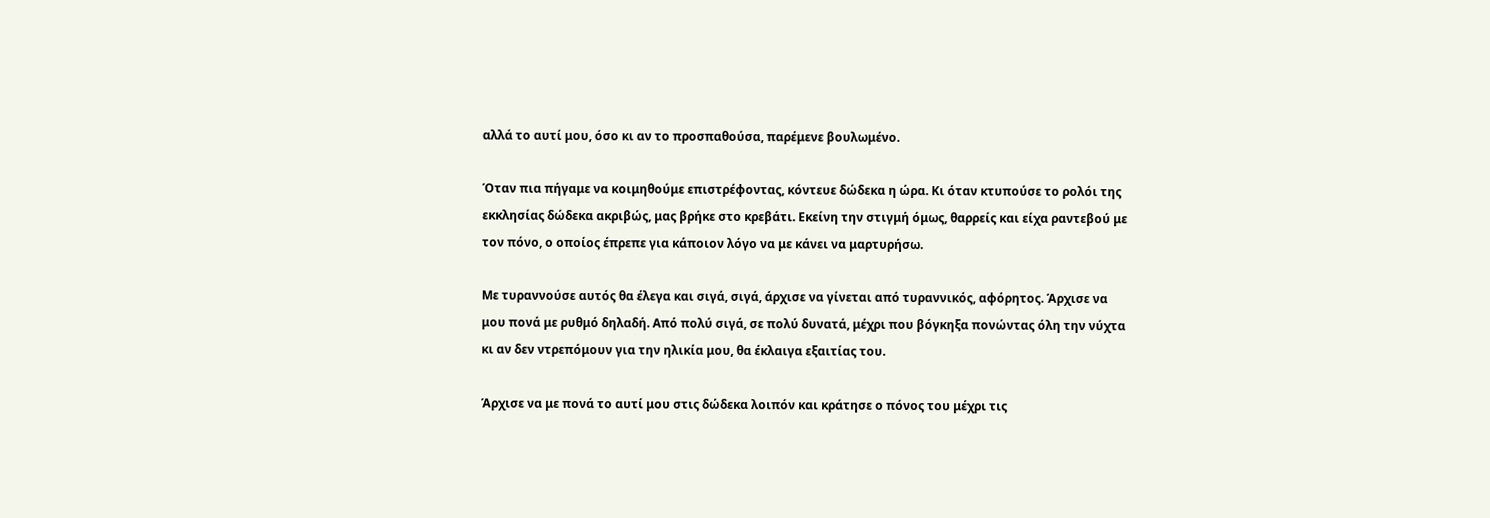αλλά το αυτί μου, όσο κι αν το προσπαθούσα, παρέμενε βουλωμένο.

Όταν πια πήγαμε να κοιμηθούμε επιστρέφοντας, κόντευε δώδεκα η ώρα. Κι όταν κτυπούσε το ρολόι της εκκλησίας δώδεκα ακριβώς, μας βρήκε στο κρεβάτι. Εκείνη την στιγμή όμως, θαρρείς και είχα ραντεβού με τον πόνο, ο οποίος έπρεπε για κάποιον λόγο να με κάνει να μαρτυρήσω.

Με τυραννούσε αυτός θα έλεγα και σιγά, σιγά, άρχισε να γίνεται από τυραννικός, αφόρητος. Άρχισε να μου πονά με ρυθμό δηλαδή. Από πολύ σιγά, σε πολύ δυνατά, μέχρι που βόγκηξα πονώντας όλη την νύχτα κι αν δεν ντρεπόμουν για την ηλικία μου, θα έκλαιγα εξαιτίας του.

Άρχισε να με πονά το αυτί μου στις δώδεκα λοιπόν και κράτησε ο πόνος του μέχρι τις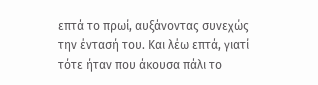επτά το πρωί, αυξάνοντας συνεχώς την έντασή του. Και λέω επτά, γιατί τότε ήταν που άκουσα πάλι το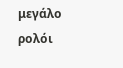μεγάλο ρολόι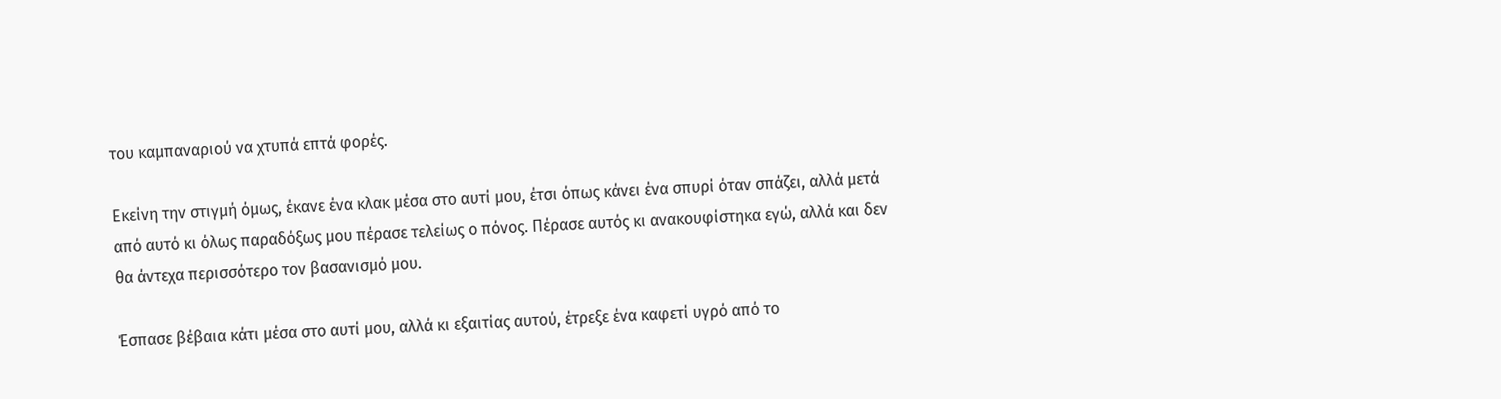του καμπαναριού να χτυπά επτά φορές.

Εκείνη την στιγμή όμως, έκανε ένα κλακ μέσα στο αυτί μου, έτσι όπως κάνει ένα σπυρί όταν σπάζει, αλλά μετά από αυτό κι όλως παραδόξως μου πέρασε τελείως ο πόνος. Πέρασε αυτός κι ανακουφίστηκα εγώ, αλλά και δεν θα άντεχα περισσότερο τον βασανισμό μου.

Έσπασε βέβαια κάτι μέσα στο αυτί μου, αλλά κι εξαιτίας αυτού, έτρεξε ένα καφετί υγρό από το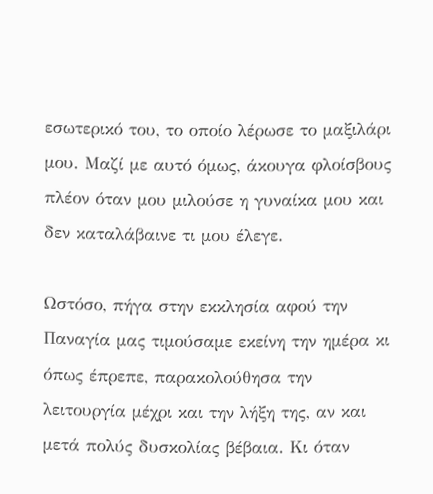εσωτερικό του, το οποίο λέρωσε το μαξιλάρι μου. Μαζί με αυτό όμως, άκουγα φλοίσβους πλέον όταν μου μιλούσε η γυναίκα μου και δεν καταλάβαινε τι μου έλεγε.

Ωστόσο, πήγα στην εκκλησία αφού την Παναγία μας τιμούσαμε εκείνη την ημέρα κι όπως έπρεπε, παρακολούθησα την λειτουργία μέχρι και την λήξη της, αν και μετά πολύς δυσκολίας βέβαια. Κι όταν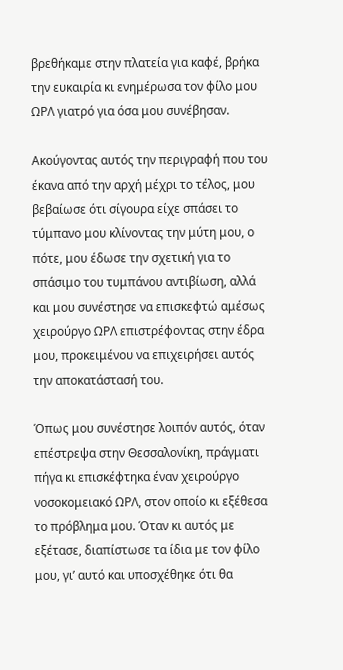βρεθήκαμε στην πλατεία για καφέ, βρήκα την ευκαιρία κι ενημέρωσα τον φίλο μου ΩΡΛ γιατρό για όσα μου συνέβησαν.

Ακούγοντας αυτός την περιγραφή που του έκανα από την αρχή μέχρι το τέλος, μου βεβαίωσε ότι σίγουρα είχε σπάσει το τύμπανο μου κλίνοντας την μύτη μου, ο πότε, μου έδωσε την σχετική για το σπάσιμο του τυμπάνου αντιβίωση, αλλά και μου συνέστησε να επισκεφτώ αμέσως χειρούργο ΩΡΛ επιστρέφοντας στην έδρα μου, προκειμένου να επιχειρήσει αυτός την αποκατάστασή του.

Όπως μου συνέστησε λοιπόν αυτός, όταν επέστρεψα στην Θεσσαλονίκη, πράγματι πήγα κι επισκέφτηκα έναν χειρούργο νοσοκομειακό ΩΡΛ, στον οποίο κι εξέθεσα το πρόβλημα μου. Όταν κι αυτός με εξέτασε, διαπίστωσε τα ίδια με τον φίλο μου, γι’ αυτό και υποσχέθηκε ότι θα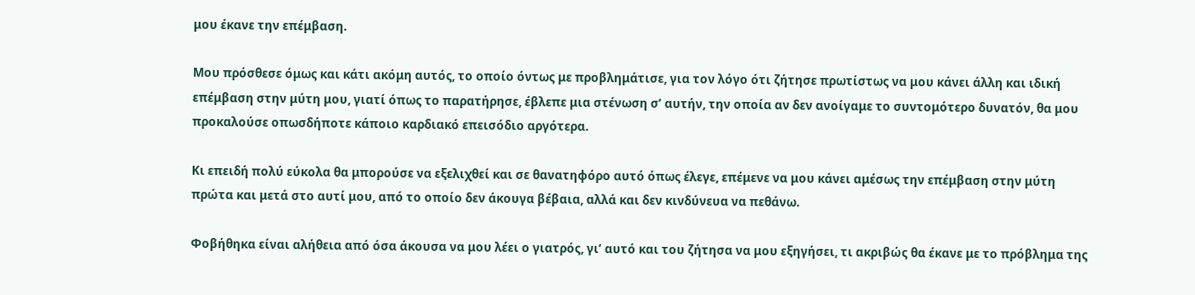μου έκανε την επέμβαση.

Μου πρόσθεσε όμως και κάτι ακόμη αυτός, το οποίο όντως με προβλημάτισε, για τον λόγο ότι ζήτησε πρωτίστως να μου κάνει άλλη και ιδική επέμβαση στην μύτη μου, γιατί όπως το παρατήρησε, έβλεπε μια στένωση σ’ αυτήν, την οποία αν δεν ανοίγαμε το συντομότερο δυνατόν, θα μου προκαλούσε οπωσδήποτε κάποιο καρδιακό επεισόδιο αργότερα.

Κι επειδή πολύ εύκολα θα μπορούσε να εξελιχθεί και σε θανατηφόρο αυτό όπως έλεγε, επέμενε να μου κάνει αμέσως την επέμβαση στην μύτη πρώτα και μετά στο αυτί μου, από το οποίο δεν άκουγα βέβαια, αλλά και δεν κινδύνευα να πεθάνω.

Φοβήθηκα είναι αλήθεια από όσα άκουσα να μου λέει ο γιατρός, γι’ αυτό και του ζήτησα να μου εξηγήσει, τι ακριβώς θα έκανε με το πρόβλημα της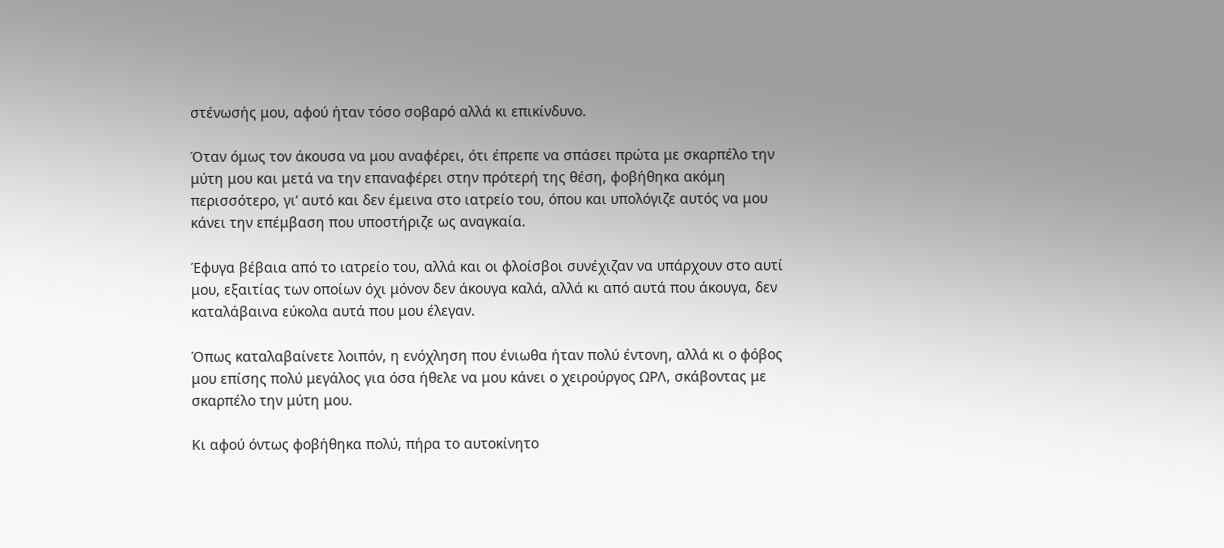στένωσής μου, αφού ήταν τόσο σοβαρό αλλά κι επικίνδυνο.

Όταν όμως τον άκουσα να μου αναφέρει, ότι έπρεπε να σπάσει πρώτα με σκαρπέλο την μύτη μου και μετά να την επαναφέρει στην πρότερή της θέση, φοβήθηκα ακόμη περισσότερο, γι’ αυτό και δεν έμεινα στο ιατρείο του, όπου και υπολόγιζε αυτός να μου κάνει την επέμβαση που υποστήριζε ως αναγκαία.

Έφυγα βέβαια από το ιατρείο του, αλλά και οι φλοίσβοι συνέχιζαν να υπάρχουν στο αυτί μου, εξαιτίας των οποίων όχι μόνον δεν άκουγα καλά, αλλά κι από αυτά που άκουγα, δεν καταλάβαινα εύκολα αυτά που μου έλεγαν.

Όπως καταλαβαίνετε λοιπόν, η ενόχληση που ένιωθα ήταν πολύ έντονη, αλλά κι ο φόβος μου επίσης πολύ μεγάλος για όσα ήθελε να μου κάνει ο χειρούργος ΩΡΛ, σκάβοντας με σκαρπέλο την μύτη μου.

Κι αφού όντως φοβήθηκα πολύ, πήρα το αυτοκίνητο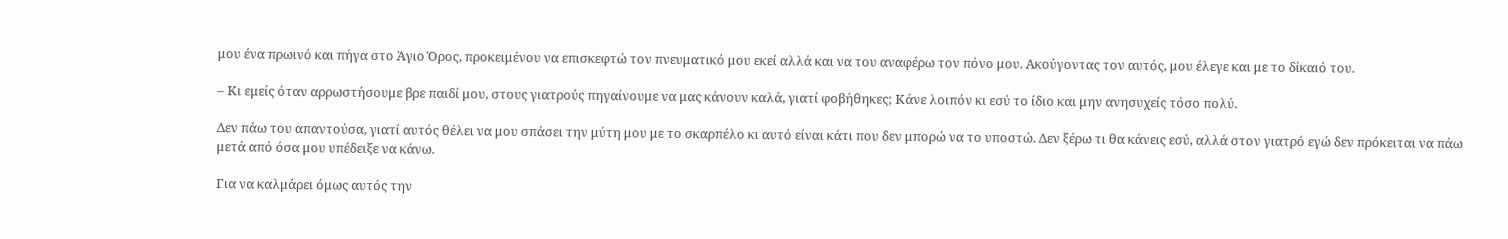μου ένα πρωινό και πήγα στο Άγιο Όρος, προκειμένου να επισκεφτώ τον πνευματικό μου εκεί αλλά και να του αναφέρω τον πόνο μου. Ακούγοντας τον αυτός, μου έλεγε και με το δίκαιό του.

– Κι εμείς όταν αρρωστήσουμε βρε παιδί μου, στους γιατρούς πηγαίνουμε να μας κάνουν καλά, γιατί φοβήθηκες; Κάνε λοιπόν κι εσύ το ίδιο και μην ανησυχείς τόσο πολύ.

Δεν πάω του απαντούσα, γιατί αυτός θέλει να μου σπάσει την μύτη μου με το σκαρπέλο κι αυτό είναι κάτι που δεν μπορώ να το υποστώ. Δεν ξέρω τι θα κάνεις εσύ, αλλά στον γιατρό εγώ δεν πρόκειται να πάω μετά από όσα μου υπέδειξε να κάνω.

Για να καλμάρει όμως αυτός την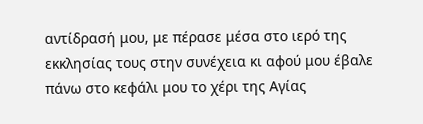αντίδρασή μου, με πέρασε μέσα στο ιερό της εκκλησίας τους στην συνέχεια κι αφού μου έβαλε πάνω στο κεφάλι μου το χέρι της Αγίας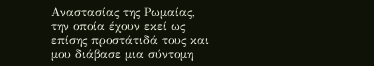Αναστασίας της Ρωμαίας, την οποία έχουν εκεί ως επίσης προστάτιδά τους και μου διάβασε μια σύντομη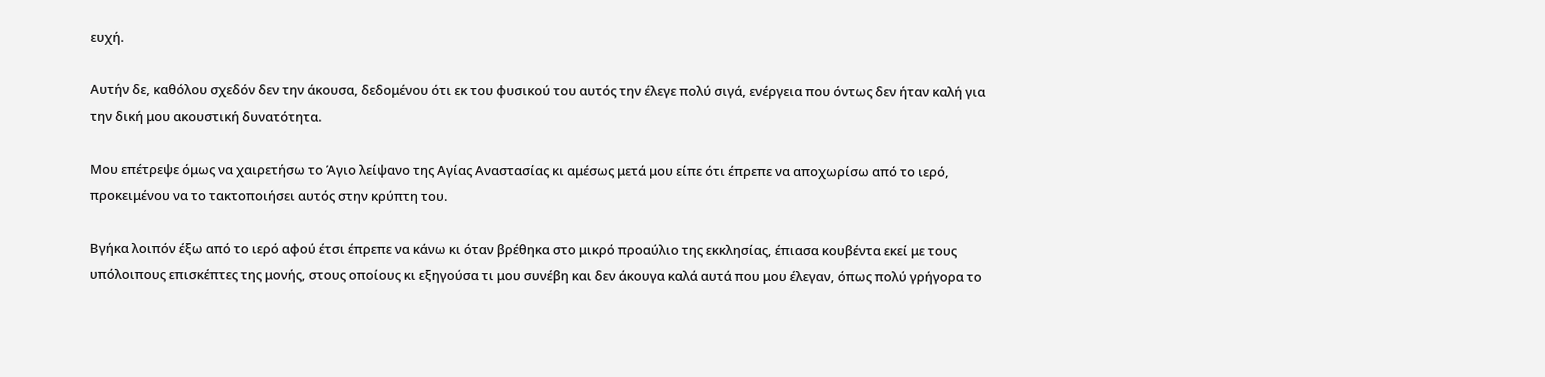ευχή.

Αυτήν δε, καθόλου σχεδόν δεν την άκουσα, δεδομένου ότι εκ του φυσικού του αυτός την έλεγε πολύ σιγά, ενέργεια που όντως δεν ήταν καλή για την δική μου ακουστική δυνατότητα.

Μου επέτρεψε όμως να χαιρετήσω το Άγιο λείψανο της Αγίας Αναστασίας κι αμέσως μετά μου είπε ότι έπρεπε να αποχωρίσω από το ιερό, προκειμένου να το τακτοποιήσει αυτός στην κρύπτη του.

Βγήκα λοιπόν έξω από το ιερό αφού έτσι έπρεπε να κάνω κι όταν βρέθηκα στο μικρό προαύλιο της εκκλησίας, έπιασα κουβέντα εκεί με τους υπόλοιπους επισκέπτες της μονής, στους οποίους κι εξηγούσα τι μου συνέβη και δεν άκουγα καλά αυτά που μου έλεγαν, όπως πολύ γρήγορα το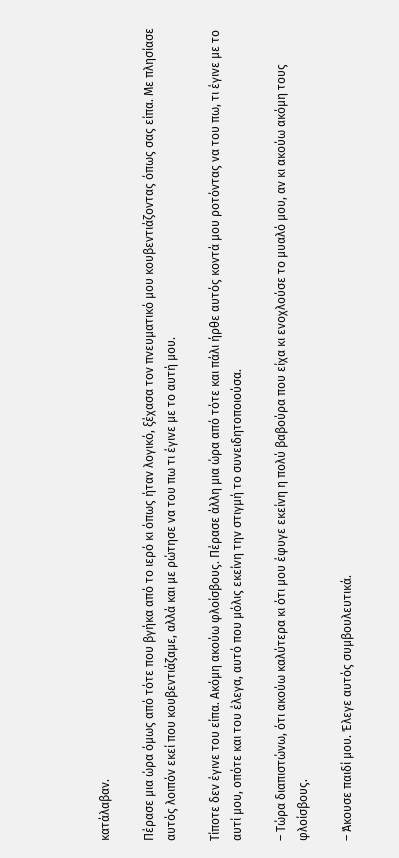κατάλαβαν.

Πέρασε μια ώρα όμως από τότε που βγήκα από το ιερό κι όπως ήταν λογικό, ξέχασα τον πνευματικό μου κουβεντιάζοντας όπως σας είπα. Με πλησίασε αυτός λοιπόν εκεί που κουβεντιάζαμε, αλλά και με ρώτησε να του πω τι έγινε με το αυτή μου.

Τίποτε δεν έγινε του είπα. Ακόμη ακούω φλοίσβους. Πέρασε άλλη μια ώρα από τότε και πάλι ήρθε αυτός κοντά μου ροτόντας να του πω, τι έγινε με το αυτί μου, οπότε και του έλεγα, αυτό που μόλις εκείνη την στιγμή το συνειδητοποιούσα.

– Τώρα διαπιστώνω, ότι ακούω καλύτερα κι ότι μου έφυγε εκείνη η πολύ βαβούρα που είχα κι ενοχλούσε το μυαλό μου, αν κι ακούω ακόμη τους φλοίσβους.

– Άκουσε παιδί μου. Έλεγε αυτός συμβουλευτικά.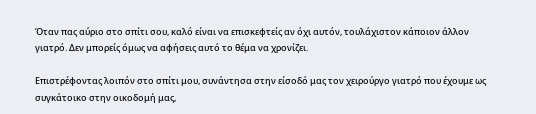Όταν πας αύριο στο σπίτι σου, καλό είναι να επισκεφτείς αν όχι αυτόν, τουλάχιστον κάποιον άλλον γιατρό. Δεν μπορείς όμως να αφήσεις αυτό το θέμα να χρονίζει.

Επιστρέφοντας λοιπόν στο σπίτι μου, συνάντησα στην είσοδό μας τον χειρούργο γιατρό που έχουμε ως συγκάτοικο στην οικοδομή μας,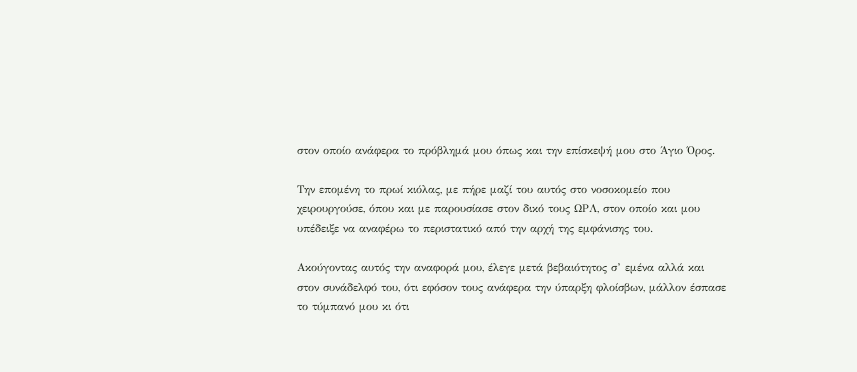στον οποίο ανάφερα το πρόβλημά μου όπως και την επίσκεψή μου στο Άγιο Όρος.

Την επομένη το πρωί κιόλας, με πήρε μαζί του αυτός στο νοσοκομείο που χειρουργούσε, όπου και με παρουσίασε στον δικό τους ΩΡΛ, στον οποίο και μου υπέδειξε να αναφέρω το περιστατικό από την αρχή της εμφάνισης του.

Ακούγοντας αυτός την αναφορά μου, έλεγε μετά βεβαιότητος σ’ εμένα αλλά και στον συνάδελφό του, ότι εφόσον τους ανάφερα την ύπαρξη φλοίσβων, μάλλον έσπασε το τύμπανό μου κι ότι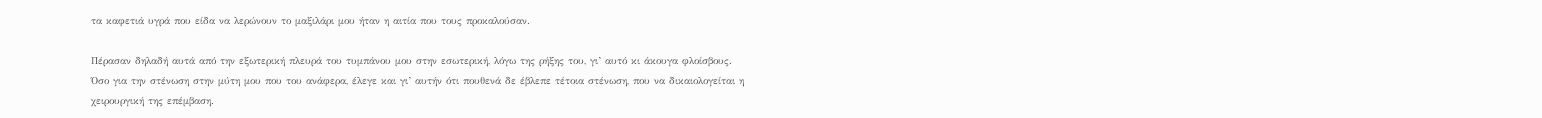τα καφετιά υγρά που είδα να λερώνουν το μαξιλάρι μου ήταν η αιτία που τους προκαλούσαν.

Πέρασαν δηλαδή αυτά από την εξωτερική πλευρά του τυμπάνου μου στην εσωτερική, λόγω της ρήξης του, γι’ αυτό κι άκουγα φλοίσβους. Όσο για την στένωση στην μύτη μου που του ανάφερα, έλεγε και γι’ αυτήν ότι πουθενά δε έβλεπε τέτοια στένωση, που να δικαιολογείται η χειρουργική της επέμβαση.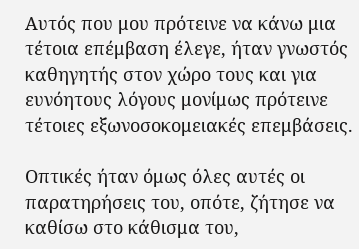Αυτός που μου πρότεινε να κάνω μια τέτοια επέμβαση έλεγε, ήταν γνωστός καθηγητής στον χώρο τους και για ευνόητους λόγους μονίμως πρότεινε τέτοιες εξωνοσοκομειακές επεμβάσεις.

Οπτικές ήταν όμως όλες αυτές οι παρατηρήσεις του, οπότε, ζήτησε να καθίσω στο κάθισμα του,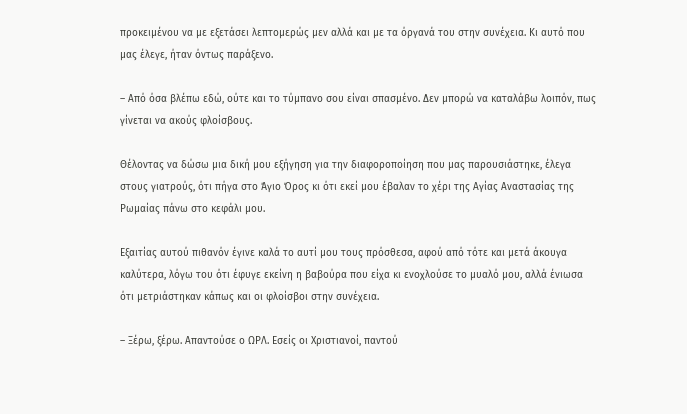προκειμένου να με εξετάσει λεπτομερώς μεν αλλά και με τα όργανά του στην συνέχεια. Κι αυτό που μας έλεγε, ήταν όντως παράξενο.

– Από όσα βλέπω εδώ, ούτε και το τύμπανο σου είναι σπασμένο. Δεν μπορώ να καταλάβω λοιπόν, πως γίνεται να ακούς φλοίσβους.

Θέλοντας να δώσω μια δική μου εξήγηση για την διαφοροποίηση που μας παρουσιάστηκε, έλεγα στους γιατρούς, ότι πήγα στο Άγιο Όρος κι ότι εκεί μου έβαλαν το χέρι της Αγίας Αναστασίας της Ρωμαίας πάνω στο κεφάλι μου.

Εξαιτίας αυτού πιθανόν έγινε καλά το αυτί μου τους πρόσθεσα, αφού από τότε και μετά άκουγα καλύτερα, λόγω του ότι έφυγε εκείνη η βαβούρα που είχα κι ενοχλούσε το μυαλό μου, αλλά ένιωσα ότι μετριάστηκαν κάπως και οι φλοίσβοι στην συνέχεια.

– Ξέρω, ξέρω. Απαντούσε ο ΩΡΛ. Εσείς οι Χριστιανοί, παντού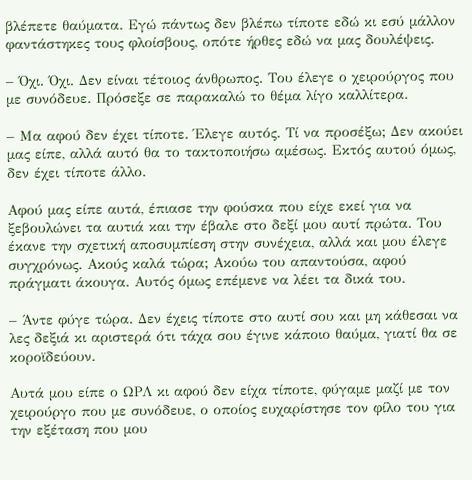βλέπετε θαύματα. Εγώ πάντως δεν βλέπω τίποτε εδώ κι εσύ μάλλον φαντάστηκες τους φλοίσβους, οπότε ήρθες εδώ να μας δουλέψεις.

– Όχι. Όχι. Δεν είναι τέτοιος άνθρωπος. Του έλεγε ο χειρούργος που με συνόδευε. Πρόσεξε σε παρακαλώ το θέμα λίγο καλλίτερα.

– Μα αφού δεν έχει τίποτε. Έλεγε αυτός. Τί να προσέξω; Δεν ακούει μας είπε, αλλά αυτό θα το τακτοποιήσω αμέσως. Εκτός αυτού όμως, δεν έχει τίποτε άλλο.

Αφού μας είπε αυτά, έπιασε την φούσκα που είχε εκεί για να ξεβουλώνει τα αυτιά και την έβαλε στο δεξί μου αυτί πρώτα. Του έκανε την σχετική αποσυμπίεση στην συνέχεια, αλλά και μου έλεγε συγχρόνως. Ακούς καλά τώρα; Ακούω του απαντούσα, αφού πράγματι άκουγα. Αυτός όμως επέμενε να λέει τα δικά του.

– Άντε φύγε τώρα. Δεν έχεις τίποτε στο αυτί σου και μη κάθεσαι να λες δεξιά κι αριστερά ότι τάχα σου έγινε κάποιο θαύμα, γιατί θα σε κοροϊδεύουν.

Αυτά μου είπε ο ΩΡΛ κι αφού δεν είχα τίποτε, φύγαμε μαζί με τον χειρούργο που με συνόδευε, ο οποίος ευχαρίστησε τον φίλο του για την εξέταση που μου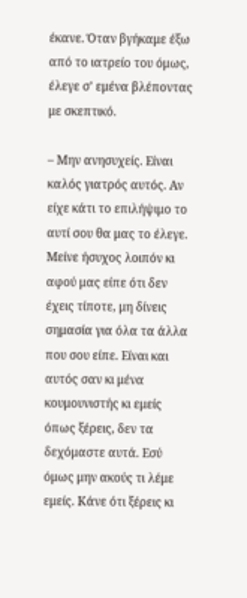έκανε. Όταν βγήκαμε έξω από το ιατρείο του όμως, έλεγε σ’ εμένα βλέποντας με σκεπτικό.

– Μην ανησυχείς. Είναι καλός γιατρός αυτός. Αν είχε κάτι το επιλήψιμο το αυτί σου θα μας το έλεγε. Μείνε ήσυχος λοιπόν κι αφού μας είπε ότι δεν έχεις τίποτε, μη δίνεις σημασία για όλα τα άλλα που σου είπε. Είναι και αυτός σαν κι μένα κουμουνιστής κι εμείς όπως ξέρεις, δεν τα δεχόμαστε αυτά. Εσύ όμως μην ακούς τι λέμε εμείς. Κάνε ότι ξέρεις κι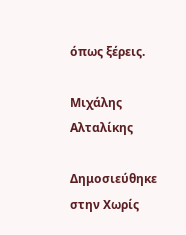όπως ξέρεις.

Μιχάλης Αλταλίκης

Δημοσιεύθηκε στην Χωρίς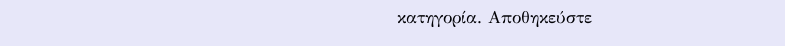κατηγορία. Αποθηκεύστε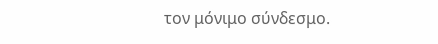τον μόνιμο σύνδεσμο.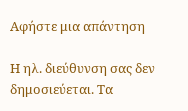Αφήστε μια απάντηση

Η ηλ. διεύθυνση σας δεν δημοσιεύεται. Τα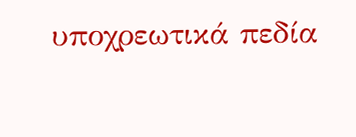υποχρεωτικά πεδία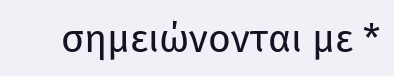σημειώνονται με *